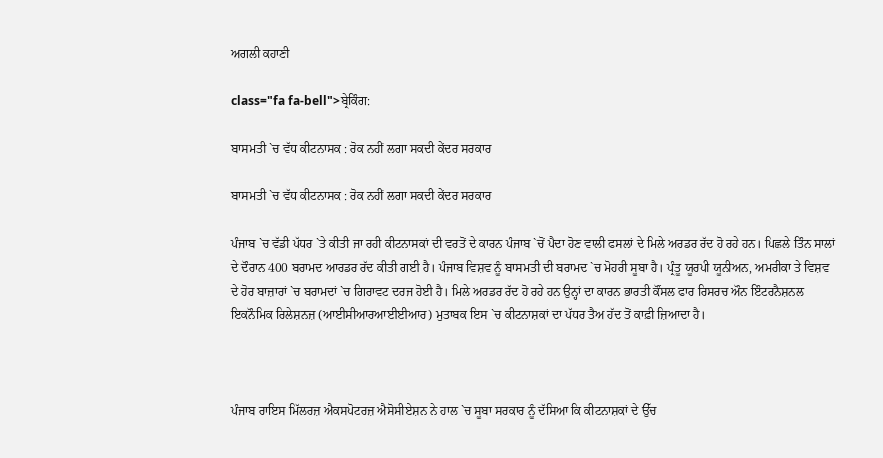ਅਗਲੀ ਕਹਾਣੀ

class="fa fa-bell">ਬ੍ਰੇਕਿੰਗ:

ਬਾਸਮਤੀ `ਚ ਵੱਧ ਕੀਟਨਾਸਕ : ਰੋਕ ਨਹੀਂ ਲਗਾ ਸਕਦੀ ਕੇਂਦਰ ਸਰਕਾਰ

ਬਾਸਮਤੀ `ਚ ਵੱਧ ਕੀਟਨਾਸਕ : ਰੋਕ ਨਹੀਂ ਲਗਾ ਸਕਦੀ ਕੇਂਦਰ ਸਰਕਾਰ

ਪੰਜਾਬ `ਚ ਵੱਡੀ ਪੱਧਰ `ਤੇ ਕੀਤੀ ਜਾ ਰਹੀ ਕੀਟਨਾਸਕਾਂ ਦੀ ਵਰਤੋਂ ਦੇ ਕਾਰਨ ਪੰਜਾਬ `ਚੋਂ ਪੈਦਾ ਹੋਣ ਵਾਲੀ ਫਸਲਾਂ ਦੇ ਮਿਲੇ ਅਰਡਰ ਰੱਦ ਹੋ ਰਹੇ ਹਨ। ਪਿਛਲੇ ਤਿੰਨ ਸਾਲਾਂ ਦੇ ਦੌਰਾਨ 400 ਬਰਾਮਦ ਆਰਡਰ ਰੱਦ ਕੀਤੀ ਗਈ ਹੈ। ਪੰਜਾਬ ਵਿਸ਼ਵ ਨੂੰ ਬਾਸਮਤੀ ਦੀ ਬਰਾਮਦ `ਚ ਮੋਹਰੀ ਸੂਬਾ ਹੈ। ਪ੍ਰੰਤੂ ਯੂਰਪੀ ਯੂਨੀਅਨ, ਅਮਰੀਕਾ ਤੇ ਵਿਸ਼ਵ ਦੇ ਹੋਰ ਬਾਜ਼ਾਰਾਂ `ਚ ਬਰਾਮਦਾਂ `ਚ ਗਿਰਾਵਟ ਦਰਜ ਹੋਈ ਹੈ। ਮਿਲੇ ਅਰਡਰ ਰੱਦ ਹੋ ਰਹੇ ਹਨ ਉਨ੍ਹਾਂ ਦਾ ਕਾਰਨ ਭਾਰਤੀ ਕੌਂਸਲ ਫਾਰ ਰਿਸਰਚ ਔਨ ਇੰਟਰਨੈਸ਼ਨਲ ਇਕਨੌਮਿਕ ਰਿਲੇਸ਼ਨਜ਼ (ਆਈਸੀਆਰਆਈਈਆਰ) ਮੁਤਾਬਕ ਇਸ `ਚ ਕੀਟਨਾਸ਼ਕਾਂ ਦਾ ਪੱਧਰ ਤੈਅ ਹੱਦ ਤੋਂ ਕਾਫ਼ੀ ਜ਼ਿਆਦਾ ਹੈ।



ਪੰਜਾਬ ਰਾਇਸ ਮਿੱਲਰਜ਼ ਐਕਸਪੋਟਰਜ਼ ਐਸੋਸੀਏਸ਼ਨ ਨੇ ਹਾਲ `ਚ ਸੂਬਾ ਸਰਕਾਰ ਨੂੰ ਦੱਸਿਆ ਕਿ ਕੀਟਨਾਸ਼ਕਾਂ ਦੇ ਉੱਚ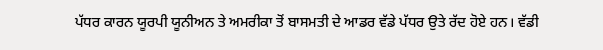ਪੱਧਰ ਕਾਰਨ ਯੂਰਪੀ ਯੂਨੀਅਨ ਤੇ ਅਮਰੀਕਾ ਤੋਂ ਬਾਸਮਤੀ ਦੇ ਆਡਰ ਵੱਡੇ ਪੱਧਰ ਉਤੇ ਰੱਦ ਹੋਏ ਹਨ। ਵੱਡੀ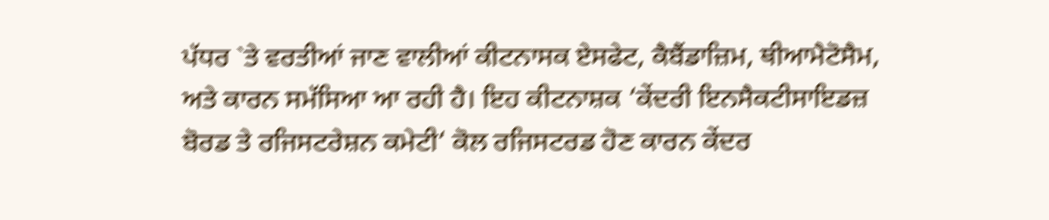ਪੱਧਰ `ਤੇ ਵਰਤੀਆਂ ਜਾਣ ਵਾਲੀਆਂ ਕੀਟਨਾਸਕ ਏਸਫੇਟ, ਕੈਬੈਂਡਾਜ਼ਿਮ, ਥੀਆਮੈਟੋਸੈਮ, ਅਤੇ ਕਾਰਨ ਸਮੱਸਿਆ ਆ ਰਹੀ ਹੈ। ਇਹ ਕੀਟਨਾਸ਼ਕ ‘ਕੇਂਦਰੀ ਇਨਸੈਕਟੀਸਾਇਡਜ਼ ਬੋਰਡ ਤੇ ਰਜਿਸਟਰੇਸ਼ਨ ਕਮੇਟੀ‘ ਕੋਲ ਰਜਿਸਟਰਡ ਹੋਣ ਕਾਰਨ ਕੇਂਦਰ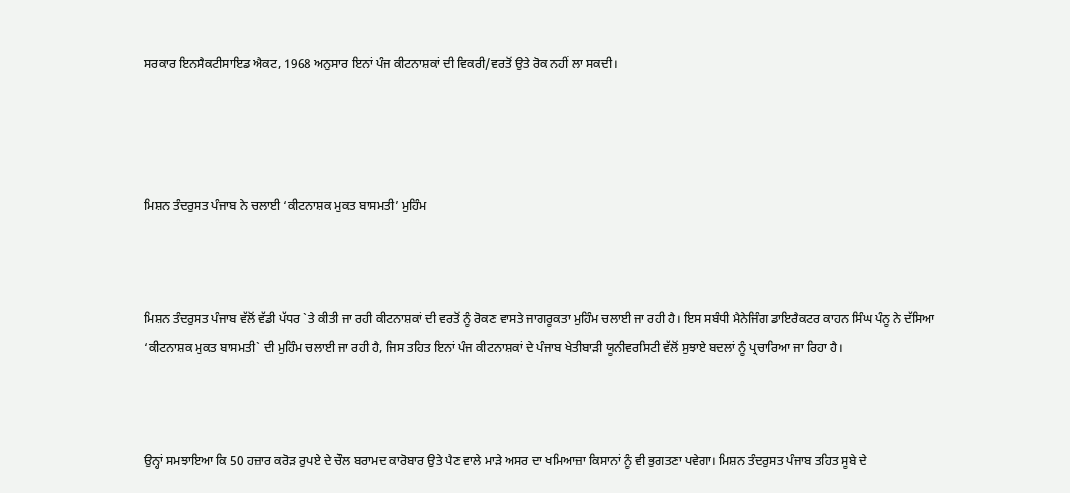ਸਰਕਾਰ ਇਨਸੈਕਟੀਸਾਇਡ ਐਕਟ, 1968 ਅਨੁਸਾਰ ਇਨਾਂ ਪੰਜ ਕੀਟਨਾਸ਼ਕਾਂ ਦੀ ਵਿਕਰੀ/ਵਰਤੋਂ ਉਤੇ ਰੋਕ ਨਹੀਂ ਲਾ ਸਕਦੀ।




ਮਿਸ਼ਨ ਤੰਦਰੁਸਤ ਪੰਜਾਬ ਨੇ ਚਲਾਈ ‘ਕੀਟਨਾਸ਼ਕ ਮੁਕਤ ਬਾਸਮਤੀ’ ਮੁਹਿੰਮ



ਮਿਸ਼ਨ ਤੰਦਰੁਸਤ ਪੰਜਾਬ ਵੱਲੋਂ ਵੱਡੀ ਪੱਧਰ `ਤੇ ਕੀਤੀ ਜਾ ਰਹੀ ਕੀਟਨਾਸ਼ਕਾਂ ਦੀ ਵਰਤੋਂ ਨੂੰ ਰੋਕਣ ਵਾਸਤੇ ਜਾਗਰੂਕਤਾ ਮੁਹਿੰਮ ਚਲਾਈ ਜਾ ਰਹੀ ਹੈ। ਇਸ ਸਬੰਧੀ ਮੈਨੇਜਿੰਗ ਡਾਇਰੈਕਟਰ ਕਾਹਨ ਸਿੰਘ ਪੰਨੂ ਨੇ ਦੱਸਿਆ ‘ਕੀਟਨਾਸ਼ਕ ਮੁਕਤ ਬਾਸਮਤੀ` ਦੀ ਮੁਹਿੰਮ ਚਲਾਈ ਜਾ ਰਹੀ ਹੈ, ਜਿਸ ਤਹਿਤ ਇਨਾਂ ਪੰਜ ਕੀਟਨਾਸ਼ਕਾਂ ਦੇ ਪੰਜਾਬ ਖੇਤੀਬਾੜੀ ਯੂਨੀਵਰਸਿਟੀ ਵੱਲੋਂ ਸੁਝਾਏ ਬਦਲਾਂ ਨੂੰ ਪ੍ਰਚਾਰਿਆ ਜਾ ਰਿਹਾ ਹੈ।



ਉਨ੍ਹਾਂ ਸਮਝਾਇਆ ਕਿ 50 ਹਜ਼ਾਰ ਕਰੋੜ ਰੁਪਏ ਦੇ ਚੌਲ ਬਰਾਮਦ ਕਾਰੋਬਾਰ ਉਤੇ ਪੈਣ ਵਾਲੇ ਮਾੜੇ ਅਸਰ ਦਾ ਖਮਿਆਜ਼ਾ ਕਿਸਾਨਾਂ ਨੂੰ ਵੀ ਭੁਗਤਣਾ ਪਵੇਗਾ। ਮਿਸ਼ਨ ਤੰਦਰੁਸਤ ਪੰਜਾਬ ਤਹਿਤ ਸੂਬੇ ਦੇ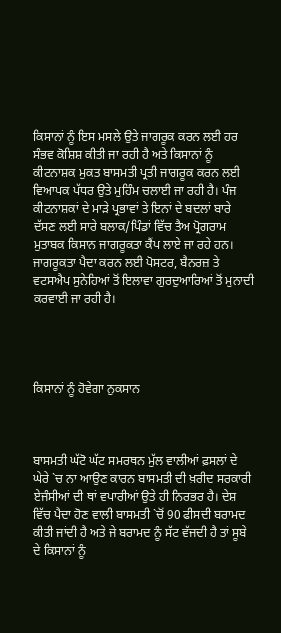ਕਿਸਾਨਾਂ ਨੂੰ ਇਸ ਮਸਲੇ ਉਤੇ ਜਾਗਰੂਕ ਕਰਨ ਲਈ ਹਰ ਸੰਭਵ ਕੋਸ਼ਿਸ਼ ਕੀਤੀ ਜਾ ਰਹੀ ਹੈ ਅਤੇ ਕਿਸਾਨਾਂ ਨੂੰ ਕੀਟਨਾਸ਼ਕ ਮੁਕਤ ਬਾਸਮਤੀ ਪ੍ਰਤੀ ਜਾਗਰੂਕ ਕਰਨ ਲਈ ਵਿਆਪਕ ਪੱਧਰ ਉਤੇ ਮੁਹਿੰਮ ਚਲਾਈ ਜਾ ਰਹੀ ਹੈ। ਪੰਜ ਕੀਟਨਾਸ਼ਕਾਂ ਦੇ ਮਾੜੇ ਪ੍ਰਭਾਵਾਂ ਤੇ ਇਨਾਂ ਦੇ ਬਦਲਾਂ ਬਾਰੇ ਦੱਸਣ ਲਈ ਸਾਰੇ ਬਲਾਕ/ਪਿੰਡਾਂ ਵਿੱਚ ਤੈਅ ਪ੍ਰੋਗਰਾਮ ਮੁਤਾਬਕ ਕਿਸਾਨ ਜਾਗਰੂਕਤਾ ਕੈਂਪ ਲਾਏ ਜਾ ਰਹੇ ਹਨ। ਜਾਗਰੂਕਤਾ ਪੈਦਾ ਕਰਨ ਲਈ ਪੋਸਟਰ, ਬੈਨਰਜ਼ ਤੇ ਵਟਸਐਪ ਸੁਨੇਹਿਆਂ ਤੋਂ ਇਲਾਵਾ ਗੁਰਦੁਆਰਿਆਂ ਤੋਂ ਮੁਨਾਦੀ ਕਰਵਾਈ ਜਾ ਰਹੀ ਹੈ।




ਕਿਸਾਨਾਂ ਨੂੰ ਹੋਵੇਗਾ ਨੁਕਸਾਨ



ਬਾਸਮਤੀ ਘੱਟੋ ਘੱਟ ਸਮਰਥਨ ਮੁੱਲ ਵਾਲੀਆਂ ਫ਼ਸਲਾਂ ਦੇ ਘੇਰੇ `ਚ ਨਾ ਆਉਣ ਕਾਰਨ ਬਾਸਮਤੀ ਦੀ ਖ਼ਰੀਦ ਸਰਕਾਰੀ ਏਜੰਸੀਆਂ ਦੀ ਥਾਂ ਵਪਾਰੀਆਂ ਉਤੇ ਹੀ ਨਿਰਭਰ ਹੈ। ਦੇਸ਼ ਵਿੱਚ ਪੈਦਾ ਹੋਣ ਵਾਲੀ ਬਾਸਮਤੀ `ਚੋਂ 90 ਫੀਸਦੀ ਬਰਾਮਦ ਕੀਤੀ ਜਾਂਦੀ ਹੈ ਅਤੇ ਜੇ ਬਰਾਮਦ ਨੂੰ ਸੱਟ ਵੱਜਦੀ ਹੈ ਤਾਂ ਸੂਬੇ ਦੇ ਕਿਸਾਨਾਂ ਨੂੰ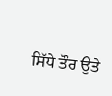ਸਿੱਧੇ ਤੌਰ ਉਤੇ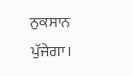ਨੁਕਸਾਨ ਪੁੱਜੇਗਾ।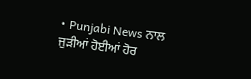• Punjabi News ਨਾਲ ਜੁੜੀਆਂ ਹੋਈਆਂ ਹੋਰ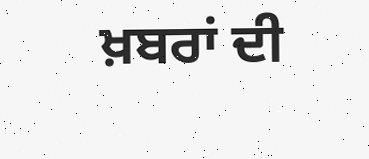ਖ਼ਬਰਾਂ ਦੀ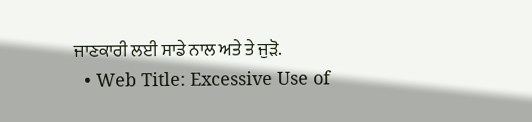ਜਾਣਕਾਰੀ ਲਈ ਸਾਡੇ ਨਾਲ ਅਤੇ ਤੇ ਜੁੜੋ.
  • Web Title: Excessive Use of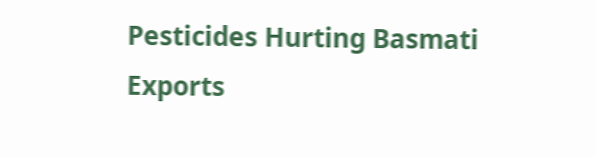Pesticides Hurting Basmati Exports